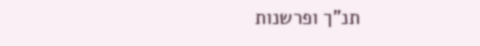תנ"ך ופרשנות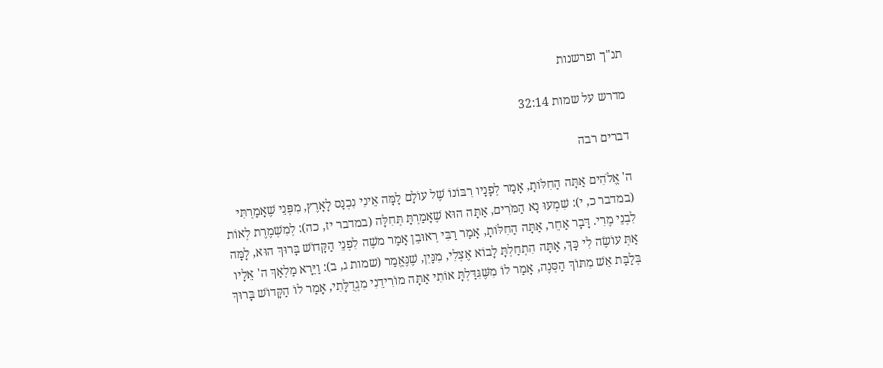תנ"ך ופרשנות

מדרש על שמות 32:14

דברים רבה

ה' אֱלֹהִים אַתָּה הַחִלֹּותָ, אָמַר לְפָנָיו רִבּוֹנוֹ שֶׁל עוֹלָם לָמָּה אֵינִי נִכְנַס לָאָרֶץ, מִפְּנֵי שֶׁאָמַרְתִּי (במדבר כ, י): שִׁמְעוּ נָא הַמֹּרִים, אַתָּה הוּא שֶׁאָמַרְתָּ תְּחִלָּה (במדבר יז, כה): לְמִשְׁמֶרֶת לְאוֹת לִבְנֵי מֶרִי. דָּבָר אַחֵר, אַתָּה הַחִלֹּותָ, אָמַר רַבִּי רְאוּבֵן אָמַר משֶׁה לִפְנֵי הַקָּדוֹשׁ בָּרוּךְ הוּא, לָמָּה אַתְּ עוֹשֶׂה לִי כָּךְ, אַתָּה הִתְחַלְתָּ לָבוֹא אֶצְלִי, מִנַּיִן, שֶׁנֶּאֱמַר (שמות ג, ב): וַיֵּרָא מַלְאַךְ ה' אֵלָיו בְּלַבַּת אֵשׁ מִתּוֹךְ הַסְּנֶה, אָמַר לוֹ מִשֶּׁגִּדַּלְתָּ אוֹתִי אַתָּה מוֹרִידֵנִי מִגְדֻלָּתִי, אָמַר לוֹ הַקָּדוֹשׁ בָּרוּךְ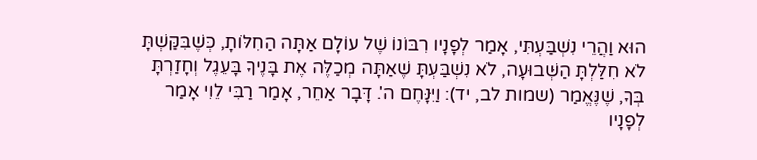הוּא וַהֲרֵי נִשְׁבַּעְתִּי, אָמַר לְפָנָיו רִבּוֹנוֹ שֶׁל עוֹלָם אַתָּה הַחִלֹּותָ, כְּשֶׁבִּקַּשְׁתָּ לֹא חִלַּלְתָּ הַשְּׁבוּעָה, לֹא נִשְׁבַּעְתָּ שֶׁאַתָּה מְכַלֶּה אֶת בָּנֶיךָ בָּעֵגֶל וְחָזַרְתָּ בְּךָ, שֶׁנֶּאֱמַר (שמות לב, יד): וַיִּנָּחֶם ה'. דָּבָר אַחֵר, אָמַר רַבִּי לֵוִי אָמַר לְפָנָיו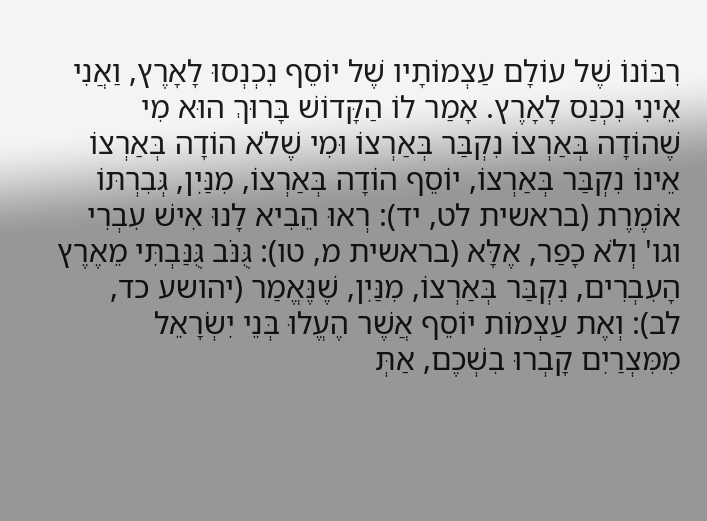רִבּוֹנוֹ שֶׁל עוֹלָם עַצְמוֹתָיו שֶׁל יוֹסֵף נִכְנְסוּ לָאָרֶץ, וַאֲנִי אֵינִי נִכְנַס לָאָרֶץ. אָמַר לוֹ הַקָּדוֹשׁ בָּרוּךְ הוּא מִי שֶׁהוֹדָה בְּאַרְצוֹ נִקְבַּר בְּאַרְצוֹ וּמִי שֶׁלֹא הוֹדָה בְּאַרְצוֹ אֵינוֹ נִקְבַּר בְּאַרְצוֹ, יוֹסֵף הוֹדָה בְּאַרְצוֹ, מִנַּיִן, גְּבִרְתּוֹ אוֹמֶרֶת (בראשית לט, יד): רְאוּ הֵבִיא לָנוּ אִישׁ עִבְרִי וגו' וְלֹא כָפַר, אֶלָּא (בראשית מ, טו): גֻּנֹּב גֻּנַּבְתִּי מֵאֶרֶץ הָעִבְרִים, נִקְבַּר בְּאַרְצוֹ, מִנַּיִן, שֶׁנֶּאֱמַר (יהושע כד, לב): וְאֶת עַצְמוֹת יוֹסֵף אֲשֶׁר הֶעֱלוּ בְּנֵי יִשְׂרָאֵל מִמִּצְרַיִם קָבְרוּ בִשְׁכֶם, אַתְּ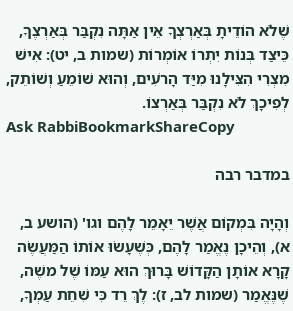שֶׁלֹא הוֹדֵיתָ בְּאַרְצְךָ אֵין אַתָּה נִקְבַּר בְּאַרְצֶךָ, כֵּיצַד בְּנוֹת יִתְרוֹ אוֹמְרוֹת (שמות ב, יט): אִישׁ מִצְרִי הִצִּילָנוּ מִיַּד הָרֹעִים, וְהוּא שׁוֹמֵעַ וְשׁוֹתֵק, לְפִיכָךְ לֹא נִקְבַּר בְּאַרְצוֹ.
Ask RabbiBookmarkShareCopy

במדבר רבה

וְהָיָה בִּמְקוֹם אֲשֶׁר יֵאָמֵר לָהֶם וגו' (הושע ב, א), וְהֵיכָן נֶאֱמַר לָהֶם, כְּשֶׁעָשׂוּ אוֹתוֹ הַמַּעֲשֶׂה קָרָא אוֹתָן הַקָּדוֹשׁ בָּרוּךְ הוּא עַמּוֹ שֶׁל משֶׁה, שֶׁנֶּאֱמַר (שמות לב, ז): לֶךְ רֵד כִּי שִׁחֵת עַמְךָ,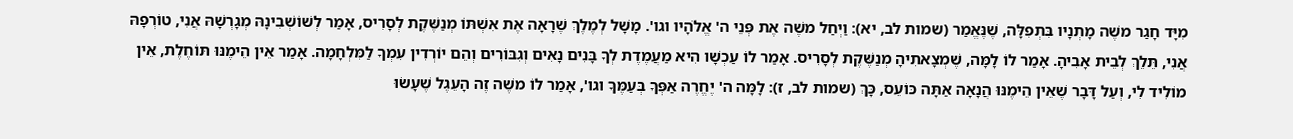מִיָּד חָגַר משֶׁה מָתְנָיו בִּתְפִלָּה, שֶׁנֶּאֱמַר (שמות לב, יא): וַיְחַל משֶׁה אֶת פְּנֵי ה' אֱלֹהָיו וגו'. מָשָׁל לְמֶלֶךְ שֶׁרָאָה אֶת אִשְׁתּוֹ מְנַשֶּׁקֶת לְסָרִיס, אָמַר לְשׁוֹשְׁבִינָהּ מְגָרְשָׁהּ אֲנִי, טוֹרְפָהּ אֲנִי, תֵּלֵךְ לְבֵית אָבִיהָ. אָמַר לוֹ לָמָּה, שֶׁמְצָאתִיהָ מְנַשֶּׁקֶת לְסָרִיס. אָמַר לוֹ עַכְשָׁו הִיא מַעֲמֶדֶת לְךָ בָּנִים נָאִים וְגִבּוֹרִים וְהֵם יוֹרְדִין עִמְךָ לַמִּלְחָמָה. אָמַר אֵין הֵימֶנּוּ תּוֹחֶלֶת, אֵין מוֹלִיד לִי, וְעַל דָּבָר שֶׁאֵין הֵימֶנּוּ הֲנָאָה אַתָּה כּוֹעֵס, כָּךְ (שמות לב, ז): לָמָּה ה' יֶחֱרֶה אַפְּךָ בְּעַמֶּךָ וגו', אָמַר לוֹ משֶׁה זֶה הָעֵגֶל שֶׁעָשׂוּ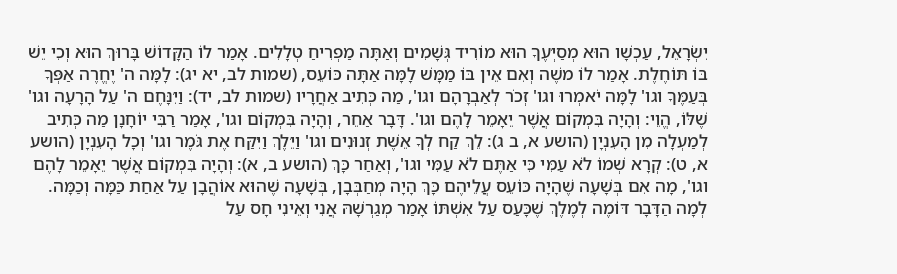יִשְׂרָאֵל, עַכְשָׁו הוּא מְסַיְּעֶךָ הוּא מוֹרִיד גְּשָׁמִים וְאַתָּה מַפְרִיחַ טְלָלִים. אָמַר לוֹ הַקָּדוֹשׁ בָּרוּךְ הוּא וְכִי יֵשׁ בּוֹ תּוֹחֶלֶת. אָמַר לוֹ משֶׁה וְאִם אֵין בּוֹ מַמָּשׁ לָמָּה אַתָּה כּוֹעֵס, (שמות לב, יא יג): לָמָּה ה' יֶחֱרֶה אַפְּךָ בְּעַמֶּךָ וגו' לָמָּה יֹאמְרוּ וגו' זְכֹר לְאַבְרָהָם וגו', מַה כְּתִיב אַחֲרָיו (שמות לב, יד): וַיִּנָּחֶם ה' עַל הָרָעָה וגו' שֶׁלּוֹ, הֱוֵי: וְהָיָה בִּמְקוֹם אֲשֶׁר יֵאָמֵר לָהֶם וגו'. דָּבָר אַחֵר, וְהָיָה בִּמְקוֹם וגו', אָמַר רַבִּי יוֹחָנָן מַה כְּתִיב לְמַעְלָה מִן הָעִנְיָן (הושע א, ב ג): לֵךְ קַח לְךָ אֵשֶׁת זְנוּנִים וגו' וַיֵּלֶךְ וַיִּקַּח אֶת גֹּמֶר וגו' וְכָל הָעִנְיָן (הושע א, ט): קְרָא שְׁמוֹ לֹא עַמִּי כִּי אַתֶּם לֹא עַמִּי וגו', וְאַחַר כָּךְ (הושע ב, א): וְהָיָה בִּמְקוֹם אֲשֶׁר יֵאָמֵר לָהֶם וגו', מָה אִם בְּשָׁעָה שֶׁהָיָה כּוֹעֵס עֲלֵיהֶם כָּךְ הָיָה מְחַבְּבָן, בְּשָׁעָה שֶׁהוּא אוֹהֲבָן עַל אַחַת כַּמָּה וְכַמָּה. לְמָה הַדָּבָר דּוֹמֶה לְמֶלֶךְ שֶׁכָּעַס עַל אִשְׁתּוֹ אָמַר מְגַרְשָׁהּ אֲנִי וְאֵינִי חָס עַל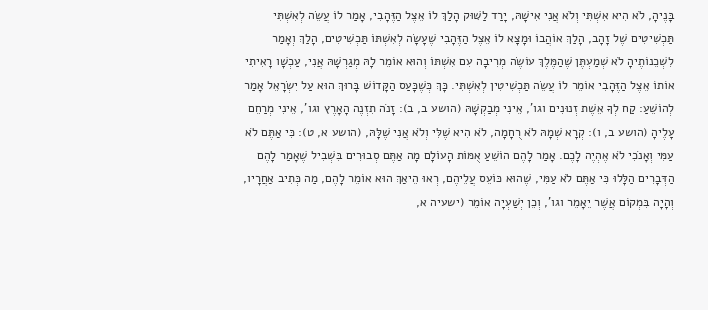בָּנֶיהָ, לֹא הִיא אִשְׁתִּי וְלֹא אֲנִי אִישָׁהּ, יָרַד לַשּׁוּק הָלַךְ לוֹ אֵצֶל הַזֶּהָבִי, אָמַר לוֹ עֲשֵׂה לְאִשְׁתִּי תַּכְשִׁיטִים שֶׁל זָהָב, הָלַךְ אוֹהֲבוֹ וּמָצָא לוֹ אֵצֶל הַזֶּהָבִי שֶׁעָשָׂה לְאִשְׁתּוֹ תַּכְשִׁיטִים, הָלַךְ וְאָמַר לִשְׁכֵנוֹתֶיהָ לֹא שְׁמַעְתֶּן שֶׁהַמֶּלֶךְ עוֹשֶׂה מְרִיבָה עִם אִשְׁתּוֹ וְהוּא אוֹמֵר לָהּ מְגַרְשָׁהּ אֲנִי, עַכְשָׁו רָאִיתִי אוֹתוֹ אֵצֶל הַזֶּהָבִי אוֹמֵר לוֹ עֲשֵׂה תַּכְשִׁיטִין לְאִשְׁתִּי. כָּךְ כְּשֶׁכָּעַס הַקָּדוֹשׁ בָּרוּךְ הוּא עַל יִשְׂרָאֵל אָמַר לְהוֹשֵׁעַ: קַח לְךָ אֵשֶׁת זְנוּנִים וגו', אֵינִי מְבַקְשָׁהּ (הושע ב, ב): זָנֹה תִזְנֶה הָאָרֶץ וגו', אֵינִי מְרַחֵם עָלֶיהָ (הושע ב, ו): קְרָא שְׁמָהּ לֹא רֻחָמָה, לֹא הִיא שֶׁלִּי וְלֹא אֲנִי שֶׁלָּהּ, (הושע א, ט): כִּי אַתֶּם לֹא עַמִּי וְאָנֹכִי לֹא אֶהְיֶה לָכֶם. אָמַר לָהֶם הוֹשֵׁעַ אֻמּוֹת הָעוֹלָם מָה אַתֶּם סְבוּרִים בִּשְׁבִיל שֶׁאָמַר לָהֶם הַדְּבָרִים הַלָּלוּ כִּי אַתֶּם לֹא עַמִּי, שֶׁהוּא כּוֹעֵס עֲלֵיהֶם, רְאוּ הֵיאַךְ הוּא אוֹמֵר לָהֶם, מַה כְּתִיב אַחֲרָיו, וְהָיָה בִּמְקוֹם אֲשֶׁר יֵאָמֵר וגו', וְכֵן יְשַׁעְיָה אוֹמֵר (ישעיה א,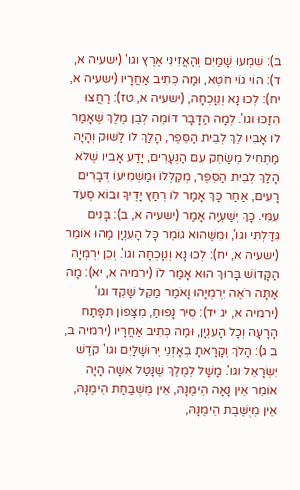ב): שִׁמְעוּ שָׁמַיִם וְהַאֲזִינִי אֶרֶץ וגו' (ישעיה א, ד): הוֹי גוֹי חֹטֵא, וּמַה כְּתִיב אַחֲרָיו (ישעיה א, יח): לְכוּ נָא וְנִוָּכְחָה, (ישעיה א, טז): רַחֲצוּ הִזַּכּוּ וגו'. לְמָה הַדָּבָר דּוֹמֶה לְבֶן מֶלֶךְ שֶׁאָמַר לוֹ אָבִיו לֵךְ לְבֵית הַסֵּפֶר, הָלַךְ לוֹ לַשּׁוּק וְהָיָה מַתְחִיל מְשַׂחֵק עִם הַנְּעָרִים, יָדַע אָבִיו שֶׁלֹא הָלַךְ לְבֵית הַסֵּפֶר, מְקַלְּלוֹ וּמַשְׁמִיעוֹ דְּבָרִים רָעִים, אַחַר כָּךְ אָמַר לוֹ רְחַץ יָדֶיךָ וּבוֹא סְעֹד עִמִּי. כָּךְ יְשַׁעְיָה אָמַר (ישעיה א, ב): בָּנִים גִּדַּלְתִּי וגו', וּמִשֶּׁהוּא גוֹמֵר כָּל הָעִנְיָן מַהוּ אוֹמֵר (ישעיה א, יח): לְכוּ נָא וְנִוָּכְחָה וגו'. וְכֵן יִרְמְיָה הַקָּדוֹשׁ בָּרוּךְ הוּא אָמַר לוֹ (ירמיה א, יא): מָה אַתָּה רֹאֶה יִרְמְיָהוּ וָאֹמַר מַקֵּל שָׁקֵד וגו' (ירמיה א, יג יד): סִיר נָפוּחַ, מִצָּפוֹן תִּפָּתַח הָרָעָה וְכָל הָעִנְיָן, וּמַה כְּתִיב אַחֲרָיו (ירמיה ב, ב ג): הָלֹךְ וְקָרָאתָ בְאָזְנֵי יְרוּשָׁלָיִם וגו' קֹדֶשׁ יִשְׂרָאֵל וגו'. מָשָׁל לְמֶלֶךְ שֶׁנָּטַל אִשָׁה הָיָה אוֹמֵר אֵין נָאָה הֵימֶנָּהּ, אֵין מְשֻׁבַּחַת הֵימֶנָּהּ, אֵין מְיֻשֶּׁבֶת הֵימֶנָּהּ,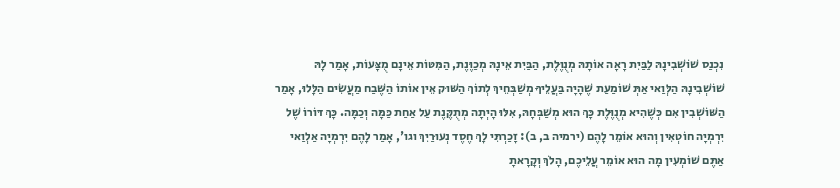נִכְנַס שׁוֹשְׁבִינָהּ לַבַּיִת רָאָה אוֹתָהּ מְנֻוֶּלֶת, הַבַּיִת אֵינָהּ מְכַוֶּנֶת, הַמִּטּוֹת אֵינָם מֻצָּעוֹת, אָמַר לָהּ שׁוֹשְׁבִינָהּ הַלְּוַאי אַתְּ שׁוֹמַעַת שֶׁהָיָה בַּעֲלֵיךָ מְשַׁבְּחֵיךְ לְתוֹךְ הַשּׁוּק אֵין אוֹתוֹ הַשֶּׁבַח מַעֲשִׂים הַלָּלוּ, אָמַר הַשּׁוֹשְׁבִין אִם כְּשֶׁהִיא מְנֻוֶּלֶת כָּךְ הוּא מְשַׁבְּחָהּ, אִלּוּ הָיְתָה מְתֻקֶּנֶת עַל אַחַת כַּמָּה וְכַמָּה. כָּךְ דּוֹרוֹ שֶׁל יִרְמְיָה חוֹטְאִין וְהוּא אוֹמֵר לָהֶם (ירמיה ב, ב): זָכַרְתִּי לָךְ חֶסֶד נְעוּרַיִךְ וגו', אָמַר לָהֶם יִרְמְיָה אַלְוַאי אַתֶּם שׁוֹמְעִין מָה הוּא אוֹמֵר עֲלֵיכֶם, הָלֹךְ וְקָרָאתָ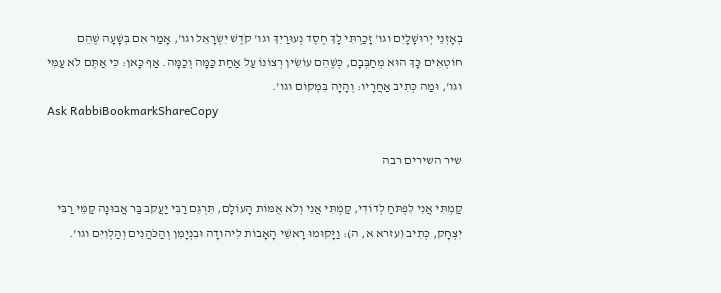בְאָזְנֵי יְרוּשָׁלָיִם וגו' זָכַרְתִּי לָךְ חֶסֶד נְעוּרַיִךְ וגו' קֹדֶשׁ יִשְׂרָאֵל וגו', אָמַר אִם בְּשָׁעָה שֶׁהֵם חוֹטְאִים כָּךְ הוּא מְחַבְּבָם, כְּשֶׁהֵם עוֹשִׂין רְצוֹנוֹ עַל אַחַת כַּמָּה וְכַמָּה. אַף כָּאן: כִּי אַתֶּם לֹא עַמִּי וגו', וּמַה כְּתִיב אַחֲרָיו: וְהָיָה בִּמְקוֹם וגו'.
Ask RabbiBookmarkShareCopy

שיר השירים רבה

קַמְתִּי אֲנִי לִפְתֹּחַ לְדוֹדִי, קַמְתִּי אֲנִי וְלֹא אֻמּוֹת הָעוֹלָם, תִּרְגֵּם רַבִּי יַעֲקֹב בַּר אֲבוּנָה קַמֵּי רַבִּי יִצְחָק, כְּתִיב (עזרא א, ה): וַיָּקוּמוּ רָאשֵׁי הָאָבוֹת לִיהוּדָה וּבִנְיָמִן וְהַכֹּהֲנִים וְהַלְוִיִּם וגו'.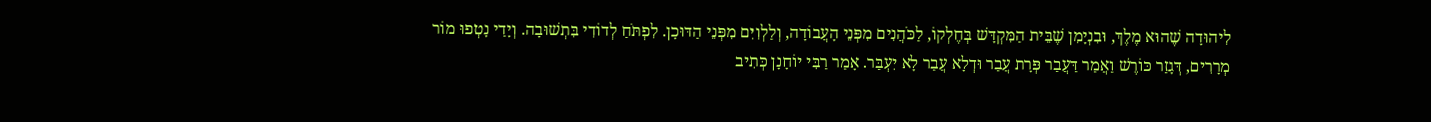לִיהוּדָה שֶׁהוּא מֶלֶךְ, וּבִנְיָמִן שֶׁבֵּית הַמִּקְדָּשׁ בְּחֶלְקוֹ, לַכֹּהֲנִים מִפְּנֵי הָעֲבוֹדָה, וְלַלְוִיִּם מִפְּנֵי הַדּוּכָן. לִפְתֹּחַ לְדוֹדִי בִּתְשׁוּבָה. וְיָדַי נָטְפוּ מוֹר מְרָרִים, דְּגָזַר כּוֹרֶשׁ וַאֲמַר דַּעֲבַר פְּרָת עֲבַר וּדְלָא עֲבַר לָא יִעְבַּר. אָמַר רַבִּי יוֹחָנָן כְּתִיב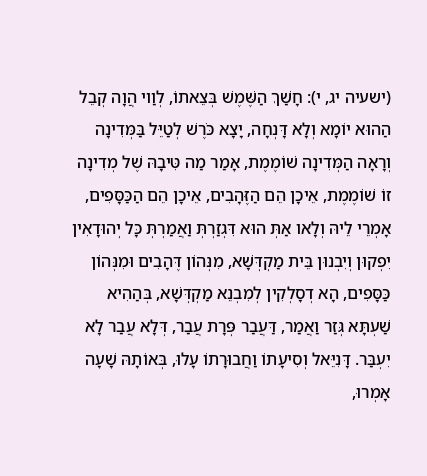(ישעיה יג, י): חָשַׁךְ הַשֶּׁמֶשׁ בְּצֵאתוֹ, לְוַוי הֲוָה קְבֵל הַהוּא יוֹמָא וְלָא דָּנְחָה, יָצָא כֹּרֶשׁ לְטַיֵּל בַּמְּדִינָה וְרָאָה הַמְּדִינָה שׁוֹמֶמֶת, אָמַר מַה טִּיבָהּ שֶׁל מְדִינָה זוֹ שׁוֹמֶמֶת, אֵיכָן הֵם הַזֶּהָבִים, אֵיכָן הֵם הַכַּסָּפִים, אָמְרֵי לֵיהּ וְלָאו אַתְּ הוּא דִּגְזַרְתְּ וַאֲמַרְתְּ כָּל יְהוּדָאִין יִפְקוּן וְיִבְנוּן בֵּית מַקְדְּשָׁא, מִנְּהוֹן דֶּהָבִים וּמִנְּהוֹן כַּסָּפִים, הָא דְסָלְקִין לְמִבְנֵא מַקְדְּשָׁא, בְּהַהִיא שַׁעְתָּא גְּזַר וַאֲמַר, דַּעֲבַר פְּרָת עֲבַר, דְּלָא עֲבַר לָא יִעְבַּר. דָּנִיֵּאל וְסִיעָתוֹ וַחֲבוּרָתוֹ עָלוּ, בְּאוֹתָהּ שָׁעָה אָמְרוּ,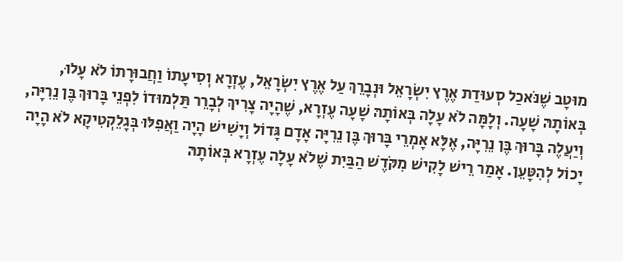מוּטָב שֶׁנֹּאכַל סְעוּדַת אֶרֶץ יִשְׂרָאֵל וּנְבָרֵךְ עַל אֶרֶץ יִשְׂרָאֵל, עֶזְרָא וְסִיעָתוֹ וַחֲבוּרָתוֹ לֹא עָלוּ, בְּאוֹתָהּ שָׁעָה. וְלָמָּה לֹא עָלָה בְּאוֹתָהּ שָׁעָה עֶזְרָא, שֶׁהָיָה צָרִיךְ לְבָרֵר תַּלְמוּדוֹ לִפְנֵי בָּרוּךְ בֶּן נֵרִיָּה, וְיַעֲלֶה בָּרוּךְ בֶּן נֵרִיָּה, אֶלָּא אָמְרֵי בָּרוּךְ בֶּן נֵרִיָּה אָדָם גָּדוֹל וְיָשִׁישׁ הָיָה וַאֲפִלּוּ בְּגָלֵקְטִיקָא לֹא הָיָה יָכוֹל לְהִטָּעֵן. אָמַר רֵישׁ לָקִישׁ מִקֹּדֶשׁ הַבַּיִת שֶׁלֹא עָלָה עֶזְרָא בְּאוֹתָהּ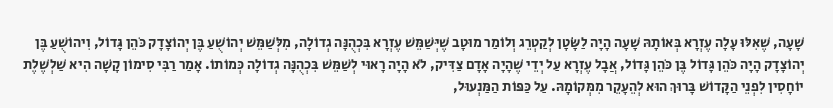שָׁעָה, שֶׁאִלּוּ עָלָה עֶזְרָא בְּאוֹתָהּ שָׁעָה הָיָה לַשָֹּׂטָן לְקַטְרֵג וְלוֹמַר מוּטָב שֶׁיְּשַׁמֵּשׁ עֶזְרָא בִּכְהֻנָּה גְדוֹלָה, מִלְּשַׁמֵּשׁ יְהוֹשֻׁעַ בֶּן יְהוֹצָדָק כֹּהֵן גָּדוֹל, וִיהוֹשֻׁעַ בֶּן יְהוֹצָדָק הָיָה כֹּהֵן גָּדוֹל בֶּן כֹּהֵן גָּדוֹל, אֲבָל עֶזְרָא עַל יְדֵי שֶׁהָיָה אָדָם צַדִּיק, לֹא הָיָה רָאוּי לְשַׁמֵּשׁ בִּכְהֻנָּה גְדוֹלָה כְּמוֹתוֹ. אָמַר רַבִּי סִימוֹן קָשָׁה הִיא שַׁלְשֶׁלֶת יוֹחָסִין לִפְנֵי הַקָּדוֹשׁ בָּרוּךְ הוּא לְהֵעָקֵר מִמְּקוֹמָהּ. עַל כַּפּוֹת הַמַּנְעוּל,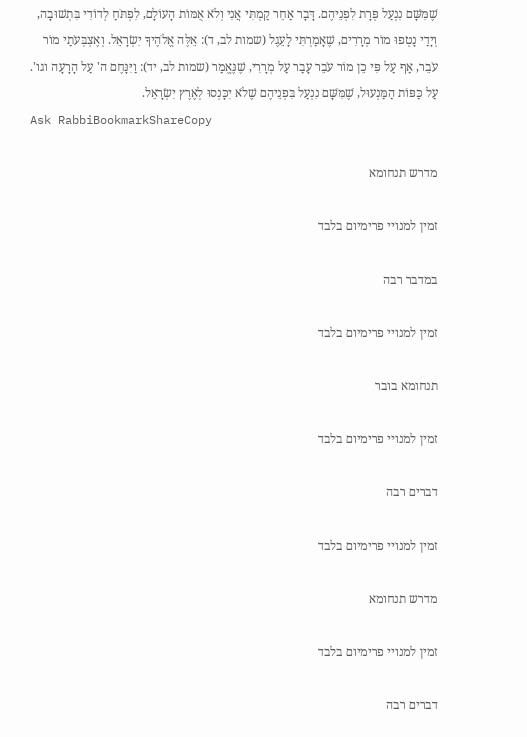שֶׁמִּשָּׁם נִנְעַל פְּרָת לִפְנֵיהֶם. דָּבָר אַחֵר קַמְתִּי אֲנִי וְלֹא אֻמּוֹת הָעוֹלָם, לִפְתֹּחַ לְדוֹדִי בִּתְשׁוּבָה, וְיָדַי נָטְפוּ מוֹר מְרָרִים, שֶׁאָמַרְתִּי לָעֵגֶל (שמות לב, ד): אֵלֶּה אֱלֹהֶיךָ יִשְׂרָאֵל. וְאֶצְבְּעֹתַי מוֹר עֹבֵר, אַף עַל פִּי כֵן מוֹר עֹבֵר עָבַר עַל מְרָרִי, שֶׁנֶּאֱמַר (שמות לב, יד): וַיִּנָּחֶם ה' עַל הָרָעָה וגו'. עַל כַּפּוֹת הַמַּנְעוּל, שֶׁמִּשָּׁם נִנְעַל בִּפְנֵיהֶם שֶׁלֹא יִכָּנְסוּ לְאֶרֶץ יִשְׂרָאֵל.
Ask RabbiBookmarkShareCopy

מדרש תנחומא

זמין למנויי פרימיום בלבד

במדבר רבה

זמין למנויי פרימיום בלבד

תנחומא בובר

זמין למנויי פרימיום בלבד

דברים רבה

זמין למנויי פרימיום בלבד

מדרש תנחומא

זמין למנויי פרימיום בלבד

דברים רבה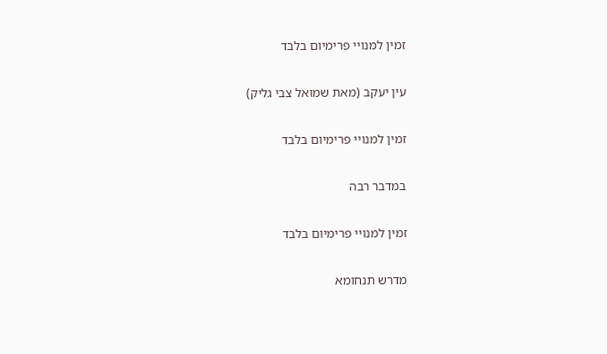זמין למנויי פרימיום בלבד

עין יעקב (מאת שמואל צבי גליק)

זמין למנויי פרימיום בלבד

במדבר רבה

זמין למנויי פרימיום בלבד

מדרש תנחומא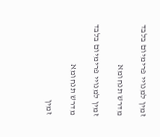זמין למנויי פרימיום בלבד

מדרש תנחומא

זמין למנויי פרימיום בלבד

מדרש תנחומא

זמין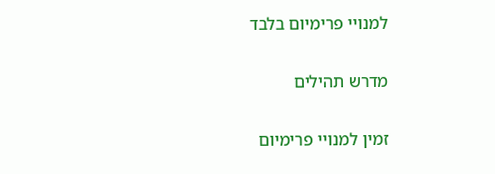למנויי פרימיום בלבד

מדרש תהילים

זמין למנויי פרימיום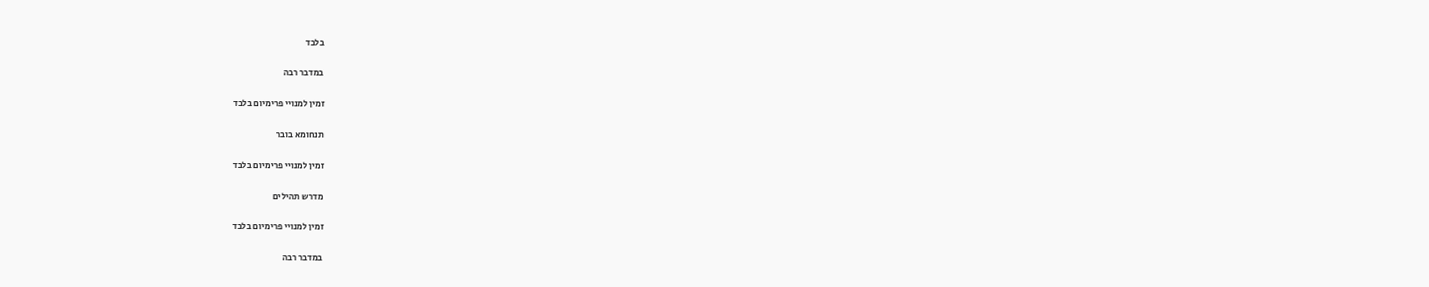בלבד

במדבר רבה

זמין למנויי פרימיום בלבד

תנחומא בובר

זמין למנויי פרימיום בלבד

מדרש תהילים

זמין למנויי פרימיום בלבד

במדבר רבה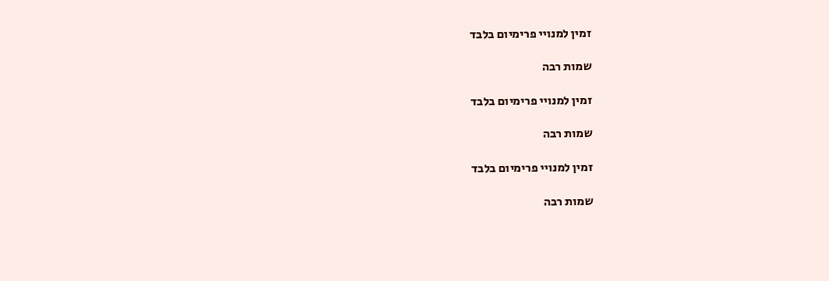זמין למנויי פרימיום בלבד

שמות רבה

זמין למנויי פרימיום בלבד

שמות רבה

זמין למנויי פרימיום בלבד

שמות רבה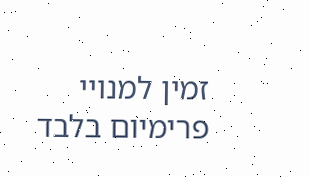זמין למנויי פרימיום בלבד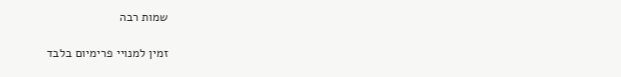שמות רבה

זמין למנויי פרימיום בלבד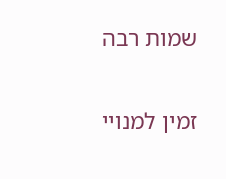שמות רבה

זמין למנויי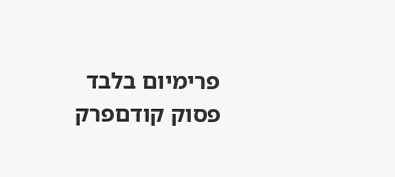פרימיום בלבד
פסוק קודםפרק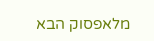מלאפסוק הבא